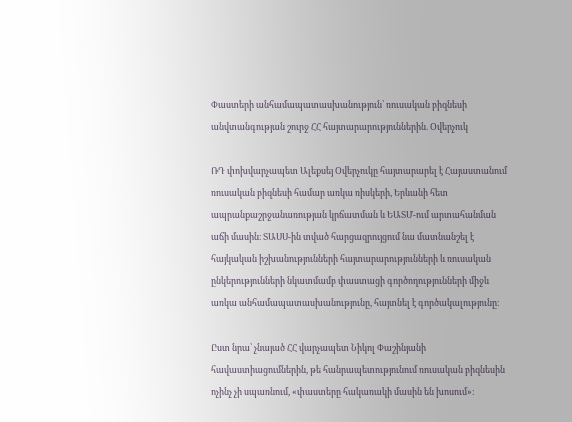Փաստերի անհամապատասխանություն՝ ռուսական բիզնեսի անվտանգության շուրջ ՀՀ հայտարարություններին. Օվերչուկ

ՌԴ փոխվարչապետ Ալեքսեյ Օվերչուկը հայտարարել է Հայաստանում ռուսական բիզնեսի համար առկա ռիսկերի, Երևանի հետ ապրանքաշրջանառության կրճատման և ԵԱՏՄ-ում արտահանման աճի մասին։ ՏԱՍՍ-ին տված հարցազրույցում նա մատնանշել է հայկական իշխանությունների հայտարարությունների և ռուսական ընկերությունների նկատմամբ փաստացի գործողությունների միջև առկա անհամապատասխանությունը, հայտնել է գործակալությունը։

Ըստ նրա՝ չնայած ՀՀ վարչապետ Նիկոլ Փաշինյանի հավաստիացումներին, թե հանրապետությունում ռուսական բիզնեսին ոչինչ չի սպառնում, «փաստերը հակառակի մասին են խոսում»։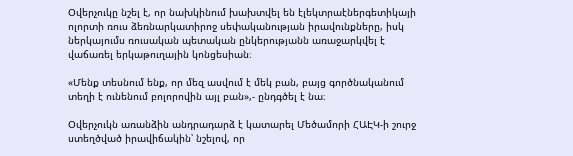Օվերչուկը նշել է, որ նախկինում խախտվել են էլեկտրաէներգետիկայի ոլորտի ռուս ձեռնարկատիրոջ սեփականության իրավունքները, իսկ ներկայումս ռուսական պետական ընկերությանն առաջարկվել է վաճառել երկաթուղային կոնցեսիան։

«Մենք տեսնում ենք, որ մեզ ասվում է մեկ բան, բայց գործնականում տեղի է ունենում բոլորովին այլ բան»,- ընդգծել է նա։

Օվերչուկն առանձին անդրադարձ է կատարել Մեծամորի ՀԱԷԿ-ի շուրջ ստեղծված իրավիճակին՝ նշելով, որ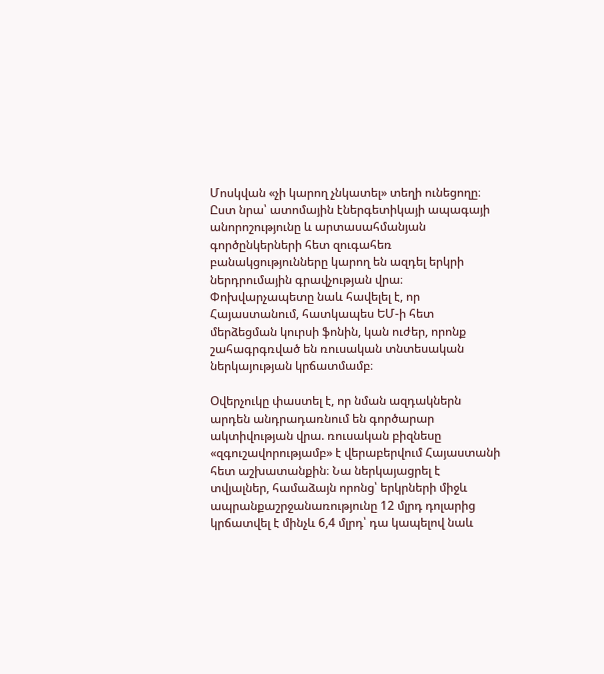Մոսկվան «չի կարող չնկատել» տեղի ունեցողը։ Ըստ նրա՝ ատոմային էներգետիկայի ապագայի անորոշությունը և արտասահմանյան գործընկերների հետ զուգահեռ բանակցությունները կարող են ազդել երկրի ներդրումային գրավչության վրա։ Փոխվարչապետը նաև հավելել է, որ Հայաստանում, հատկապես ԵՄ-ի հետ մերձեցման կուրսի ֆոնին, կան ուժեր, որոնք շահագրգռված են ռուսական տնտեսական ներկայության կրճատմամբ։

Օվերչուկը փաստել է, որ նման ազդակներն արդեն անդրադառնում են գործարար ակտիվության վրա. ռուսական բիզնեսը «զգուշավորությամբ» է վերաբերվում Հայաստանի հետ աշխատանքին։ Նա ներկայացրել է տվյալներ, համաձայն որոնց՝ երկրների միջև ապրանքաշրջանառությունը 12 մլրդ դոլարից կրճատվել է մինչև 6,4 մլրդ՝ դա կապելով նաև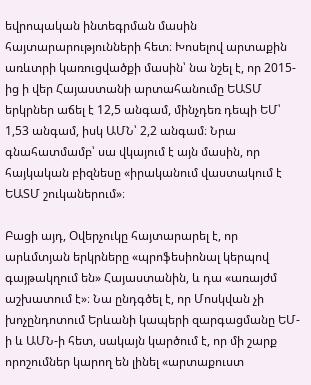եվրոպական ինտեգրման մասին հայտարարությունների հետ։ Խոսելով արտաքին առևտրի կառուցվածքի մասին՝ նա նշել է, որ 2015-ից ի վեր Հայաստանի արտահանումը ԵԱՏՄ երկրներ աճել է 12,5 անգամ, մինչդեռ դեպի ԵՄ՝ 1,53 անգամ, իսկ ԱՄՆ՝ 2,2 անգամ։ Նրա գնահատմամբ՝ սա վկայում է այն մասին, որ հայկական բիզնեսը «իրականում վաստակում է ԵԱՏՄ շուկաներում»։

Բացի այդ, Օվերչուկը հայտարարել է, որ արևմտյան երկրները «պրոֆեսիոնալ կերպով գայթակղում են» Հայաստանին, և դա «առայժմ աշխատում է»։ Նա ընդգծել է, որ Մոսկվան չի խոչընդոտում Երևանի կապերի զարգացմանը ԵՄ-ի և ԱՄՆ-ի հետ, սակայն կարծում է, որ մի շարք որոշումներ կարող են լինել «արտաքուստ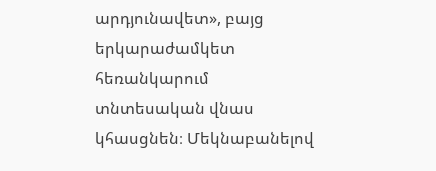արդյունավետ», բայց երկարաժամկետ հեռանկարում տնտեսական վնաս կհասցնեն։ Մեկնաբանելով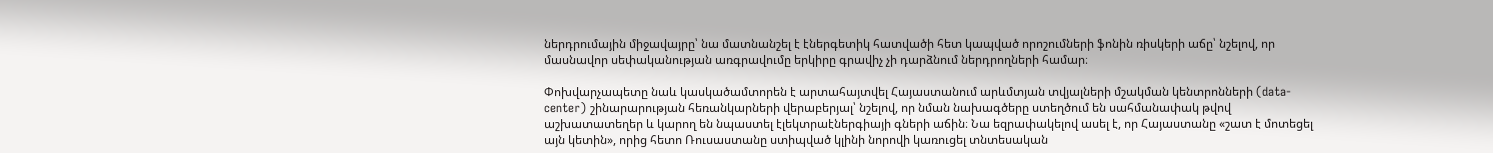ներդրումային միջավայրը՝ նա մատնանշել է էներգետիկ հատվածի հետ կապված որոշումների ֆոնին ռիսկերի աճը՝ նշելով, որ մասնավոր սեփականության առգրավումը երկիրը գրավիչ չի դարձնում ներդրողների համար։

Փոխվարչապետը նաև կասկածամտորեն է արտահայտվել Հայաստանում արևմտյան տվյալների մշակման կենտրոնների (data-center) շինարարության հեռանկարների վերաբերյալ՝ նշելով, որ նման նախագծերը ստեղծում են սահմանափակ թվով աշխատատեղեր և կարող են նպաստել էլեկտրաէներգիայի գների աճին։ Նա եզրափակելով ասել է, որ Հայաստանը «շատ է մոտեցել այն կետին», որից հետո Ռուսաստանը ստիպված կլինի նորովի կառուցել տնտեսական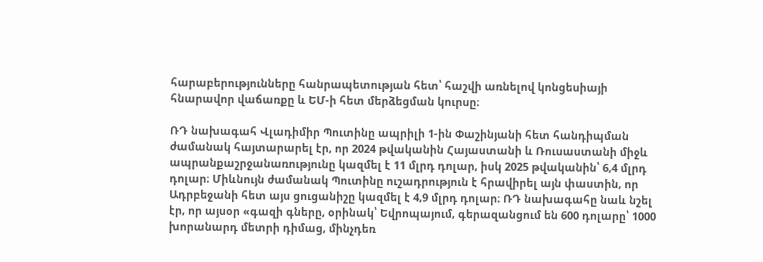հարաբերությունները հանրապետության հետ՝ հաշվի առնելով կոնցեսիայի հնարավոր վաճառքը և ԵՄ-ի հետ մերձեցման կուրսը։

ՌԴ նախագահ Վլադիմիր Պուտինը ապրիլի 1-ին Փաշինյանի հետ հանդիպման ժամանակ հայտարարել էր, որ 2024 թվականին Հայաստանի և Ռուսաստանի միջև ապրանքաշրջանառությունը կազմել է 11 մլրդ դոլար, իսկ 2025 թվականին՝ 6,4 մլրդ դոլար։ Միևնույն ժամանակ Պուտինը ուշադրություն է հրավիրել այն փաստին, որ Ադրբեջանի հետ այս ցուցանիշը կազմել է 4,9 մլրդ դոլար։ ՌԴ նախագահը նաև նշել էր, որ այսօր «գազի գները, օրինակ՝ Եվրոպայում, գերազանցում են 600 դոլարը՝ 1000 խորանարդ մետրի դիմաց, մինչդեռ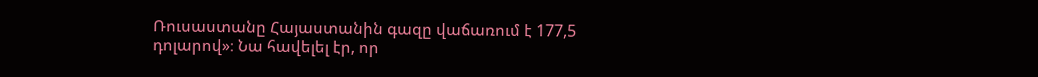Ռուսաստանը Հայաստանին գազը վաճառում է 177,5 դոլարով»։ Նա հավելել էր, որ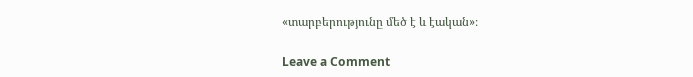«տարբերությունը մեծ է և էական»։

Leave a Comment